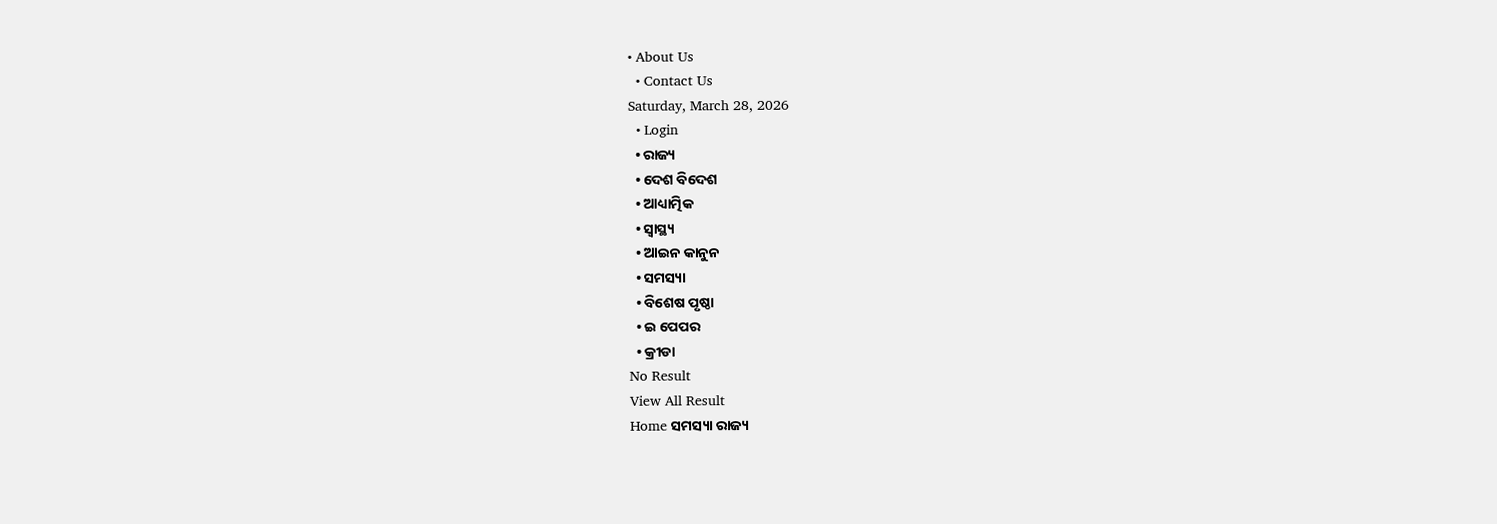• About Us
  • Contact Us
Saturday, March 28, 2026
  • Login
  • ରାଜ୍ୟ
  • ଦେଶ ବିଦେଶ
  • ଆଧ୍ୟାତ୍ମିକ
  • ସ୍ୱାସ୍ଥ୍ୟ
  • ଆଇନ କାନୁନ
  • ସମସ୍ୟା
  • ବିଶେଷ ପୃଷ୍ଠା
  • ଇ ପେପର
  • କ୍ରୀଡା
No Result
View All Result
Home ସମସ୍ୟା ରାଜ୍ୟ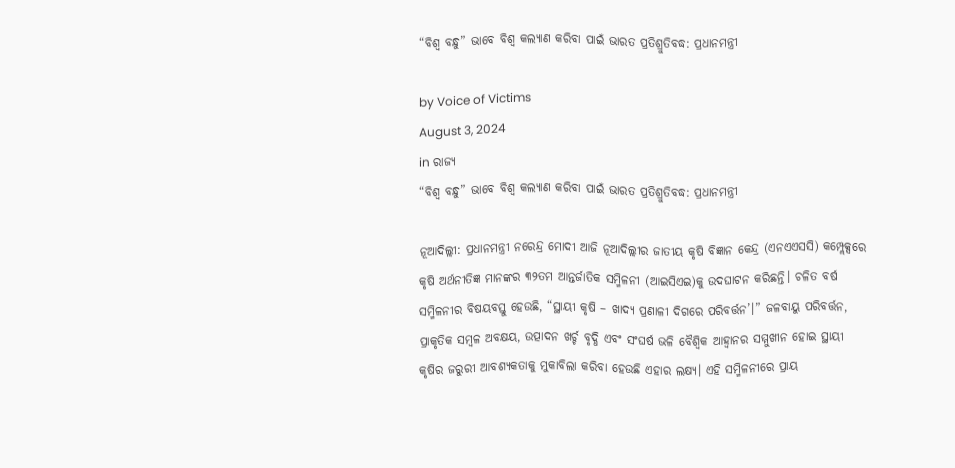“ବିଶ୍ୱ ବନ୍ଧୁ” ଭାବେ ବିଶ୍ୱ କଲ୍ୟାଣ କରିବା ପାଇଁ ଭାରତ ପ୍ରତିଶ୍ରୁତିବଦ୍ଧ: ପ୍ରଧାନମନ୍ତ୍ରୀ

by Voice of Victims
August 3, 2024
in ରାଜ୍ୟ
“ବିଶ୍ୱ ବନ୍ଧୁ” ଭାବେ ବିଶ୍ୱ କଲ୍ୟାଣ କରିବା ପାଇଁ ଭାରତ ପ୍ରତିଶ୍ରୁତିବଦ୍ଧ: ପ୍ରଧାନମନ୍ତ୍ରୀ

ନୂଆଦିଲ୍ଲୀ: ପ୍ରଧାନମନ୍ତ୍ରୀ ନରେନ୍ଦ୍ର ମୋଦୀ ଆଜି ନୂଆଦିଲ୍ଲୀର ଜାତୀୟ କୃଷି ବିଜ୍ଞାନ କେନ୍ଦ୍ର (ଏନଏଏସସି) କମ୍ପ୍ଲେକ୍ସରେ କୃଷି ଅର୍ଥନୀତିଜ୍ଞ ମାନଙ୍କର ୩୨ତମ ଆନ୍ତର୍ଜାତିକ ସମ୍ମିଳନୀ (ଆଇସିଏଇ)କୁ ଉଦଘାଟନ କରିଛନ୍ତି। ଚଳିତ ବର୍ଷ ସମ୍ମିଳନୀର ବିଷୟବସ୍ତୁ ହେଉଛି, “ସ୍ଥାୟୀ କୃଷି – ଖାଦ୍ୟ ପ୍ରଣାଳୀ ଦିଗରେ ପରିବର୍ତ୍ତନ’।” ଜଳବାୟୁ ପରିବର୍ତ୍ତନ, ପ୍ରାକୃତିକ ସମ୍ବଳ ଅବକ୍ଷୟ, ଉତ୍ପାଦନ ଖର୍ଚ୍ଚ ବୃଦ୍ଧି ଏବଂ ସଂଘର୍ଷ ଭଳି ବୈଶ୍ୱିକ ଆହ୍ୱାନର ସମ୍ମୁଖୀନ ହୋଇ ସ୍ଥାୟୀ କୃଷିର ଜରୁରୀ ଆବଶ୍ୟକତାକୁ ମୁକାବିଲା କରିବା ହେଉଛି ଏହାର ଲକ୍ଷ୍ୟ। ଏହି ସମ୍ମିଳନୀରେ ପ୍ରାୟ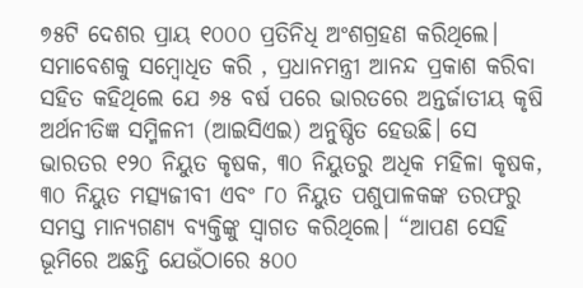୭୫ଟି ଦେଶର ପ୍ରାୟ ୧୦୦୦ ପ୍ରତିନିଧି ଅଂଶଗ୍ରହଣ କରିଥିଲେ। ସମାବେଶକୁ ସମ୍ବୋଧିତ କରି , ପ୍ରଧାନମନ୍ତ୍ରୀ ଆନନ୍ଦ ପ୍ରକାଶ କରିବା ସହିତ କହିଥିଲେ ଯେ ୬୫ ବର୍ଷ ପରେ ଭାରତରେ ଅନ୍ତର୍ଜାତୀୟ କୃଷି ଅର୍ଥନୀତିଜ୍ଞ ସମ୍ମିଳନୀ (ଆଇସିଏଇ) ଅନୁଷ୍ଠିତ ହେଉଛି। ସେ ଭାରତର ୧୨୦ ନିୟୁତ କୃଷକ, ୩୦ ନିୟୁତରୁ ଅଧିକ ମହିଳା କୃଷକ, ୩୦ ନିୟୁତ ମତ୍ସ୍ୟଜୀବୀ ଏବଂ ୮୦ ନିୟୁତ ପଶୁପାଳକଙ୍କ ତରଫରୁ ସମସ୍ତ ମାନ୍ୟଗଣ୍ୟ ବ୍ୟକ୍ତିଙ୍କୁ ସ୍ୱାଗତ କରିଥିଲେ। “ଆପଣ ସେହି ଭୂମିରେ ଅଛନ୍ତି ଯେଉଁଠାରେ ୫୦୦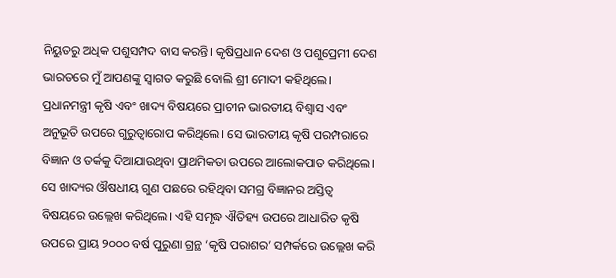ନିୟୁତରୁ ଅଧିକ ପଶୁସମ୍ପଦ ବାସ କରନ୍ତି। କୃଷିପ୍ରଧାନ ଦେଶ ଓ ପଶୁପ୍ରେମୀ ଦେଶ ଭାରତରେ ମୁଁ ଆପଣଙ୍କୁ ସ୍ୱାଗତ କରୁଛି ବୋଲି ଶ୍ରୀ ମୋଦୀ କହିଥିଲେ। ପ୍ରଧାନମନ୍ତ୍ରୀ କୃଷି ଏବଂ ଖାଦ୍ୟ ବିଷୟରେ ପ୍ରାଚୀନ ଭାରତୀୟ ବିଶ୍ୱାସ ଏବଂ ଅନୁଭୂତି ଉପରେ ଗୁରୁତ୍ୱାରୋପ କରିଥିଲେ। ସେ ଭାରତୀୟ କୃଷି ପରମ୍ପରାରେ ବିଜ୍ଞାନ ଓ ତର୍କକୁ ଦିଆଯାଉଥିବା ପ୍ରାଥମିକତା ଉପରେ ଆଲୋକପାତ କରିଥିଲେ। ସେ ଖାଦ୍ୟର ଔଷଧୀୟ ଗୁଣ ପଛରେ ରହିଥିବା ସମଗ୍ର ବିଜ୍ଞାନର ଅସ୍ତିତ୍ୱ ବିଷୟରେ ଉଲ୍ଲେଖ କରିଥିଲେ। ଏହି ସମୃଦ୍ଧ ଐତିହ୍ୟ ଉପରେ ଆଧାରିତ କୃଷି ଉପରେ ପ୍ରାୟ ୨୦୦୦ ବର୍ଷ ପୁରୁଣା ଗ୍ରନ୍ଥ ‘କୃଷି ପରାଶର’ ସମ୍ପର୍କରେ ଉଲ୍ଲେଖ କରି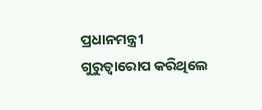ପ୍ରଧାନମନ୍ତ୍ରୀ ଗୁରୁତ୍ୱାରୋପ କରିଥିଲେ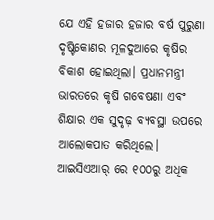ଯେ ଏହି ହଜାର ହଜାର ବର୍ଷ ପୁରୁଣା ଦୃଷ୍ଟିକୋଣର ମୂଳଦୁଆରେ କୃଷିର ବିକାଶ ହୋଇଥିଲା। ପ୍ରଧାନମନ୍ତ୍ରୀ ଭାରତରେ କୃଷି ଗବେଷଣା ଏବଂ ଶିକ୍ଷାର ଏକ ସୁଦୃଢ଼ ବ୍ୟବସ୍ଥା ଉପରେ ଆଲୋକପାତ କରିଥିଲେ। ଆଇସିଏଆର୍ ରେ ୧୦୦ରୁ ଅଧିକ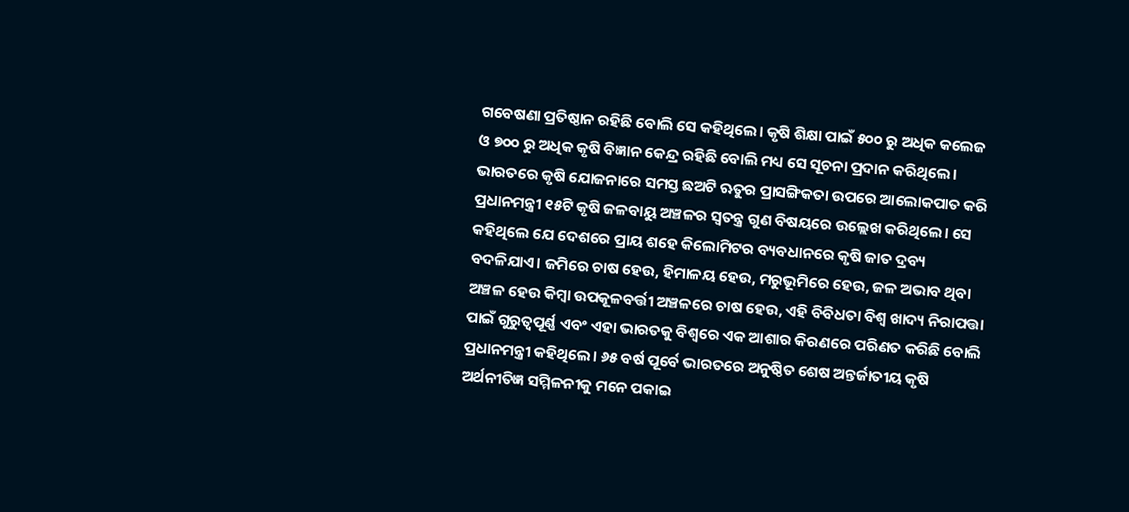ଗବେଷଣା ପ୍ରତିଷ୍ଠାନ ରହିଛି ବୋଲି ସେ କହିଥିଲେ। କୃଷି ଶିକ୍ଷା ପାଇଁ ୫୦୦ ରୁ ଅଧିକ କଲେଜ ଓ ୭୦୦ ରୁ ଅଧିକ କୃଷି ବିଜ୍ଞାନ କେନ୍ଦ୍ର ରହିଛି ବୋଲି ମଧ୍ୟ ସେ ସୂଚନା ପ୍ରଦାନ କରିଥିଲେ। ଭାରତରେ କୃଷି ଯୋଜନାରେ ସମସ୍ତ ଛଅଟି ଋତୁର ପ୍ରାସଙ୍ଗିକତା ଉପରେ ଆଲୋକପାତ କରି ପ୍ରଧାନମନ୍ତ୍ରୀ ୧୫ଟି କୃଷି ଜଳବାୟୁ ଅଞ୍ଚଳର ସ୍ୱତନ୍ତ୍ର ଗୁଣ ବିଷୟରେ ଉଲ୍ଲେଖ କରିଥିଲେ। ସେ କହିଥିଲେ ଯେ ଦେଶରେ ପ୍ରାୟ ଶହେ କିଲୋମିଟର ବ୍ୟବଧାନରେ କୃଷି ଜାତ ଦ୍ରବ୍ୟ ବଦଳିଯାଏ। ଜମିରେ ଚାଷ ହେଉ, ହିମାଳୟ ହେଉ, ମରୁଭୂମିରେ ହେଉ, ଜଳ ଅଭାବ ଥିବା ଅଞ୍ଚଳ ହେଉ କିମ୍ବା ଉପକୂଳବର୍ତ୍ତୀ ଅଞ୍ଚଳରେ ଚାଷ ହେଉ, ଏହି ବିବିଧତା ବିଶ୍ୱ ଖାଦ୍ୟ ନିରାପତ୍ତା ପାଇଁ ଗୁରୁତ୍ୱପୂର୍ଣ୍ଣ ଏବଂ ଏହା ଭାରତକୁ ବିଶ୍ୱରେ ଏକ ଆଶାର କିରଣରେ ପରିଣତ କରିଛି ବୋଲି ପ୍ରଧାନମନ୍ତ୍ରୀ କହିଥିଲେ। ୬୫ ବର୍ଷ ପୂର୍ବେ ଭାରତରେ ଅନୁଷ୍ଠିତ ଶେଷ ଅନ୍ତର୍ଜାତୀୟ କୃଷି ଅର୍ଥନୀତିଜ୍ଞ ସମ୍ମିଳନୀକୁ ମନେ ପକାଇ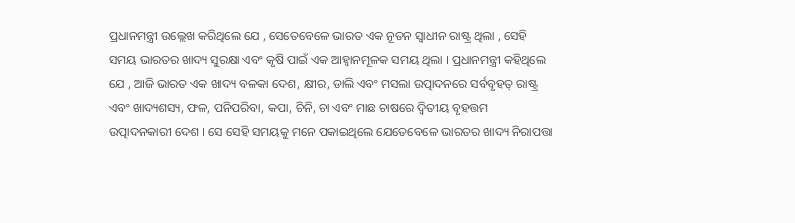ପ୍ରଧାନମନ୍ତ୍ରୀ ଉଲ୍ଲେଖ କରିଥିଲେ ଯେ , ସେତେବେଳେ ଭାରତ ଏକ ନୂତନ ସ୍ୱାଧୀନ ରାଷ୍ଟ୍ର ଥିଲା , ସେହି ସମୟ ଭାରତର ଖାଦ୍ୟ ସୁରକ୍ଷା ଏବଂ କୃଷି ପାଇଁ ଏକ ଆହ୍ୱାନମୂଳକ ସମୟ ଥିଲା । ପ୍ରଧାନମନ୍ତ୍ରୀ କହିଥିଲେ ଯେ , ଆଜି ଭାରତ ଏକ ଖାଦ୍ୟ ବଳକା ଦେଶ, କ୍ଷୀର, ଡାଲି ଏବଂ ମସଲା ଉତ୍ପାଦନରେ ସର୍ବବୃହତ୍ ରାଷ୍ଟ୍ର ଏବଂ ଖାଦ୍ୟଶସ୍ୟ, ଫଳ, ପନିପରିବା, କପା, ଚିନି, ଚା ଏବଂ ମାଛ ଚାଷରେ ଦ୍ୱିତୀୟ ବୃହତ୍ତମ ଉତ୍ପାଦନକାରୀ ଦେଶ । ସେ ସେହି ସମୟକୁ ମନେ ପକାଇଥିଲେ ଯେତେବେଳେ ଭାରତର ଖାଦ୍ୟ ନିରାପତ୍ତା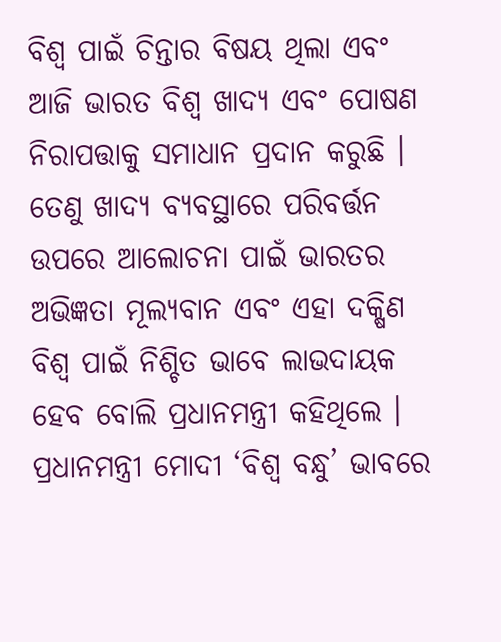ବିଶ୍ୱ ପାଇଁ ଚିନ୍ତାର ବିଷୟ ଥିଲା ଏବଂ ଆଜି ଭାରତ ବିଶ୍ୱ ଖାଦ୍ୟ ଏବଂ ପୋଷଣ ନିରାପତ୍ତାକୁ ସମାଧାନ ପ୍ରଦାନ କରୁଛି । ତେଣୁ ଖାଦ୍ୟ ବ୍ୟବସ୍ଥାରେ ପରିବର୍ତ୍ତନ ଉପରେ ଆଲୋଚନା ପାଇଁ ଭାରତର ଅଭିଜ୍ଞତା ମୂଲ୍ୟବାନ ଏବଂ ଏହା ଦକ୍ଷିଣ ବିଶ୍ୱ ପାଇଁ ନିଶ୍ଚିତ ଭାବେ ଲାଭଦାୟକ ହେବ ବୋଲି ପ୍ରଧାନମନ୍ତ୍ରୀ କହିଥିଲେ । ପ୍ରଧାନମନ୍ତ୍ରୀ ମୋଦୀ ‘ବିଶ୍ୱ ବନ୍ଧୁ’ ଭାବରେ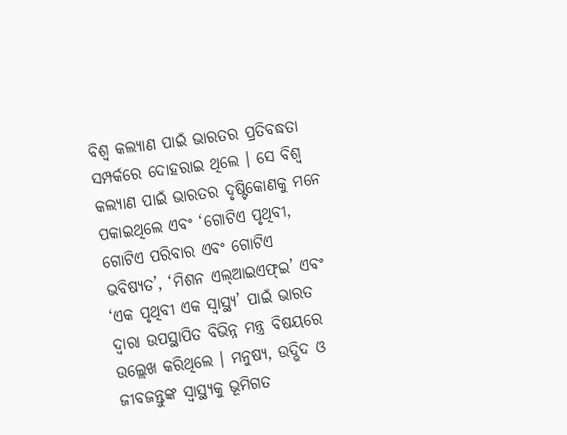ବିଶ୍ୱ କଲ୍ୟାଣ ପାଇଁ ଭାରତର ପ୍ରତିବଦ୍ଧତା ସମ୍ପର୍କରେ ଦୋହରାଇ ଥିଲେ । ସେ ବିଶ୍ୱ କଲ୍ୟାଣ ପାଇଁ ଭାରତର ଦୃଷ୍ଟିକୋଣକୁ ମନେ ପକାଇଥିଲେ ଏବଂ ‘ଗୋଟିଏ ପୃଥିବୀ, ଗୋଟିଏ ପରିବାର ଏବଂ ଗୋଟିଏ ଭବିଷ୍ୟତ’, ‘ମିଶନ ଏଲ୍‌ଆଇଏଫ୍‌ଇ’ ଏବଂ ‘ଏକ ପୃଥିବୀ ଏକ ସ୍ୱାସ୍ଥ୍ୟ’ ପାଇଁ ଭାରତ ଦ୍ୱାରା ଉପସ୍ଥାପିତ ବିଭିନ୍ନ ମନ୍ତ୍ର ବିଷୟରେ ଉଲ୍ଲେଖ କରିଥିଲେ । ମନୁଷ୍ୟ, ଉଦ୍ଭିଦ ଓ ଜୀବଜନ୍ତୁଙ୍କ ସ୍ୱାସ୍ଥ୍ୟକୁ ଭୂମିଗତ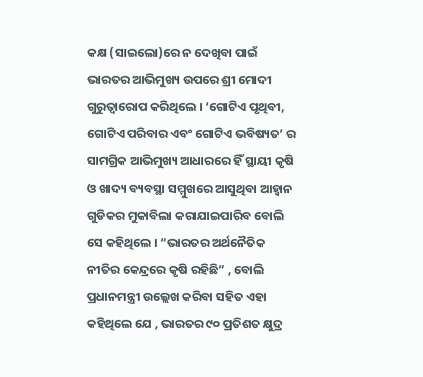କକ୍ଷ (ସାଇଲୋ)ରେ ନ ଦେଖିବା ପାଇଁ ଭାରତର ଆଭିମୁଖ୍ୟ ଉପରେ ଶ୍ରୀ ମୋଦୀ ଗୁରୁତ୍ୱାରୋପ କରିଥିଲେ । ‘ଗୋଟିଏ ପୃଥିବୀ, ଗୋଟିଏ ପରିବାର ଏବଂ ଗୋଟିଏ ଭବିଷ୍ୟତ’ ର ସାମଗ୍ରିକ ଆଭିମୁଖ୍ୟ ଆଧାରରେ ହିଁ ସ୍ଥାୟୀ କୃଷି ଓ ଖାଦ୍ୟ ବ୍ୟବସ୍ଥା ସମ୍ମୁଖରେ ଆସୁଥିବା ଆହ୍ୱାନ ଗୁଡିକର ମୁକାବିଲା କରାଯାଇପାରିବ ବୋଲି ସେ କହିଥିଲେ । “ଭାରତର ଅର୍ଥନୈତିକ ନୀତିର କେନ୍ଦ୍ରରେ କୃଷି ରହିଛି” , ବୋଲି ପ୍ରଧାନମନ୍ତ୍ରୀ ଉଲ୍ଲେଖ କରିବା ସହିତ ଏହା କହିଥିଲେ ଯେ , ଭାରତର ୯୦ ପ୍ରତିଶତ କ୍ଷୁଦ୍ର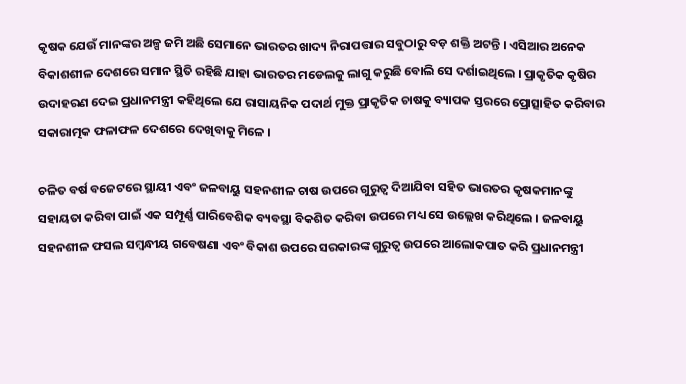କୃଷକ ଯେଉଁ ମାନଙ୍କର ଅଳ୍ପ ଜମି ଅଛି ସେମାନେ ଭାରତର ଖାଦ୍ୟ ନିରାପତ୍ତାର ସବୁଠାରୁ ବଡ଼ ଶକ୍ତି ଅଟନ୍ତି । ଏସିଆର ଅନେକ ବିକାଶଶୀଳ ଦେଶରେ ସମାନ ସ୍ଥିତି ରହିଛି ଯାହା ଭାରତର ମଡେଲକୁ ଲାଗୁ କରୁଛି ବୋଲି ସେ ଦର୍ଶାଇଥିଲେ । ପ୍ରାକୃତିକ କୃଷିର ଉଦାହରଣ ଦେଇ ପ୍ରଧାନମନ୍ତ୍ରୀ କହିଥିଲେ ଯେ ରାସାୟନିକ ପଦାର୍ଥ ମୁକ୍ତ ପ୍ରାକୃତିକ ଚାଷକୁ ବ୍ୟାପକ ସ୍ତରରେ ପ୍ରୋତ୍ସାହିତ କରିବାର ସକାରାତ୍ମକ ଫଳାଫଳ ଦେଶରେ ଦେଖିବାକୁ ମିଳେ ।

ଚଳିତ ବର୍ଷ ବଜେଟରେ ସ୍ଥାୟୀ ଏବଂ ଜଳବାୟୁ ସହନଶୀଳ ଚାଷ ଉପରେ ଗୁରୁତ୍ୱ ଦିଆଯିବା ସହିତ ଭାରତର କୃଷକମାନଙ୍କୁ ସହାୟତା କରିବା ପାଇଁ ଏକ ସମ୍ପୂର୍ଣ୍ଣ ପାରିବେଶିକ ବ୍ୟବସ୍ଥା ବିକଶିତ କରିବା ଉପରେ ମଧ୍ୟ ସେ ଉଲ୍ଲେଖ କରିଥିଲେ । ଜଳବାୟୁ ସହନଶୀଳ ଫସଲ ସମ୍ବନ୍ଧୀୟ ଗବେଷଣା ଏବଂ ବିକାଶ ଉପରେ ସରକାରଙ୍କ ଗୁରୁତ୍ୱ ଉପରେ ଆଲୋକପାତ କରି ପ୍ରଧାନମନ୍ତ୍ରୀ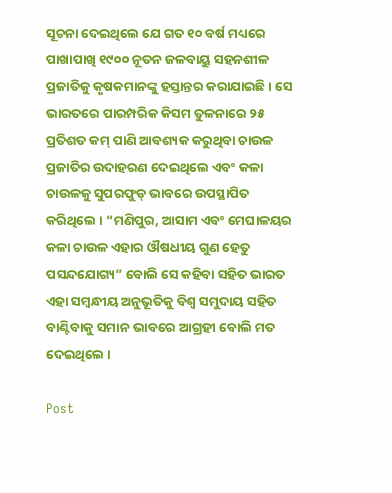ସୂଚନା ଦେଇଥିଲେ ଯେ ଗତ ୧୦ ବର୍ଷ ମଧ୍ୟରେ ପାଖାପାଖି ୧୯୦୦ ନୂତନ ଜଳବାୟୁ ସହନଶୀଳ ପ୍ରଜାତିକୁ କୃଷକମାନଙ୍କୁ ହସ୍ତାନ୍ତର କରାଯାଇଛି । ସେ ଭାରତରେ ପାରମ୍ପରିକ କିସମ ତୁଳନାରେ ୨୫ ପ୍ରତିଶତ କମ୍ ପାଣି ଆବଶ୍ୟକ କରୁଥିବା ଚାଉଳ ପ୍ରଜାତିର ଉଦାହରଣ ଦେଇଥିଲେ ଏବଂ କଳା ଚାଉଳକୁ ସୁପରଫୁଡ୍ ଭାବରେ ଉପସ୍ଥାପିତ କରିଥିଲେ । “ମଣିପୁର, ଆସାମ ଏବଂ ମେଘାଳୟର କଳା ଚାଉଳ ଏହାର ଔଷଧୀୟ ଗୁଣ ହେତୁ ପସନ୍ଦଯୋଗ୍ୟ” ବୋଲି ସେ କହିବା ସହିତ ଭାରତ ଏହା ସମ୍ବନ୍ଧୀୟ ଅନୁଭୂତିକୁ ବିଶ୍ୱ ସମୁଦାୟ ସହିତ ବାଣ୍ଟିବାକୁ ସମାନ ଭାବରେ ଆଗ୍ରହୀ ବୋଲି ମତ ଦେଇଥିଲେ ।

Post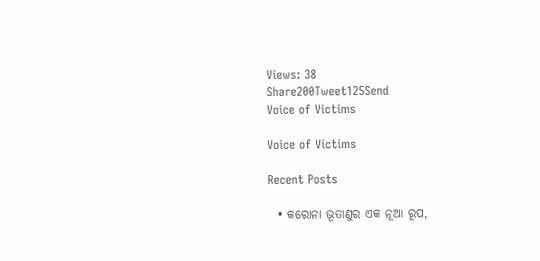Views: 38
Share200Tweet125Send
Voice of Victims

Voice of Victims

Recent Posts

  • କରୋନା ଭୂତାଣୁର ଏକ ନୂଆ ରୂପ,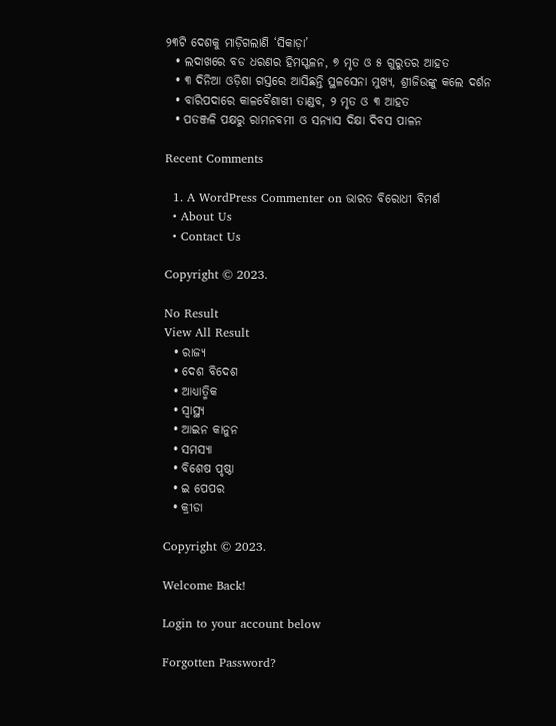୨୩ଟି ଦେଶକୁ ମାଡ଼ିଗଲାଣି ‘ସିକାଡ଼ା’
  • ଲଦାଖରେ ବଡ ଧରଣର ହିମସ୍ଖଳନ, ୭ ମୃତ ଓ ୫ ଗୁରୁତର ଆହତ
  • ୩ ଦିନିଆ ଓଡ଼ିଶା ଗସ୍ତରେ ଆସିଛନ୍ତି ସ୍ଥଳସେନା ମୁଖ୍ୟ, ଶ୍ରୀଜିଉଙ୍କୁ କଲେ ଦର୍ଶନ
  • ବାରିପଦାରେ କାଳବୈଶାଖୀ ତାଣ୍ଡବ, ୨ ମୃତ ଓ ୩ ଆହତ
  • ପତଞ୍ଜଳି ପକ୍ଷରୁ ରାମନବମୀ ଓ ସନ୍ୟାସ ଦିକ୍ଷା ଦିବସ ପାଳନ

Recent Comments

  1. A WordPress Commenter on ଭାରତ ବିରୋଧୀ ବିମର୍ଶ
  • About Us
  • Contact Us

Copyright © 2023.

No Result
View All Result
  • ରାଜ୍ୟ
  • ଦେଶ ବିଦେଶ
  • ଆଧ୍ୟାତ୍ମିକ
  • ସ୍ୱାସ୍ଥ୍ୟ
  • ଆଇନ କାନୁନ
  • ସମସ୍ୟା
  • ବିଶେଷ ପୃଷ୍ଠା
  • ଇ ପେପର
  • କ୍ରୀଡା

Copyright © 2023.

Welcome Back!

Login to your account below

Forgotten Password?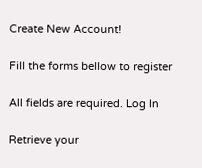Create New Account!

Fill the forms bellow to register

All fields are required. Log In

Retrieve your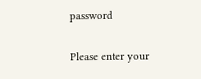password

Please enter your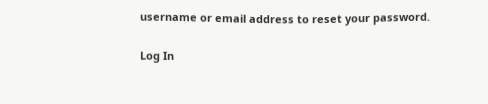username or email address to reset your password.

Log In